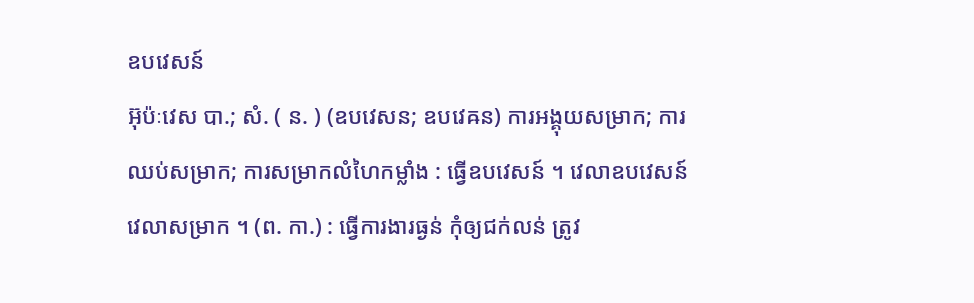ឧបវេសន៍
អ៊ុប៉ៈវេស បា.; សំ. ( ន. ) (ឧបវេសន; ឧបវេឝន) ការអង្គុយសម្រាក; ការឈប់សម្រាក; ការសម្រាកលំហៃកម្លាំង : ធ្វើឧបវេសន៍ ។ វេលាឧបវេសន៍ វេលាសម្រាក ។ (ព. កា.) : ធ្វើការងារធ្ងន់ កុំឲ្យជក់លន់ ត្រូវ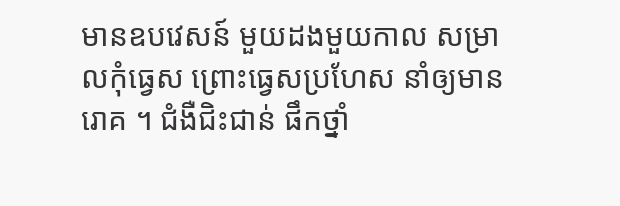មានឧបវេសន៍ មួយដងមួយកាល សម្រាលកុំធ្វេស ព្រោះធ្វេសប្រហែស នាំឲ្យមានរោគ ។ ជំងឺជិះជាន់ ផឹកថ្នាំ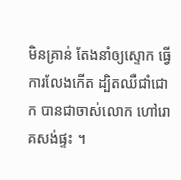មិនគ្រាន់ តែងនាំឲ្យស្ទោក ធ្វើការលែងកើត ដ្បិតឈឺជាំជោក បានជាចាស់លោក ហៅរោគសង់ផ្ទះ ។